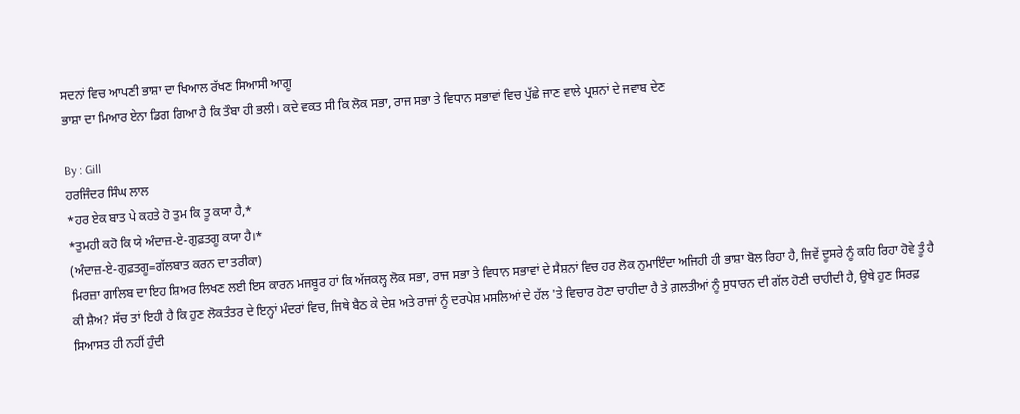ਸਦਨਾਂ ਵਿਚ ਆਪਣੀ ਭਾਸ਼ਾ ਦਾ ਖਿਆਲ ਰੱਖਣ ਸਿਆਸੀ ਆਗੂ
ਭਾਸ਼ਾ ਦਾ ਮਿਆਰ ਏਨਾ ਡਿਗ ਗਿਆ ਹੈ ਕਿ ਤੌਬਾ ਹੀ ਭਲੀ। ਕਦੇ ਵਕਤ ਸੀ ਕਿ ਲੋਕ ਸਭਾ, ਰਾਜ ਸਭਾ ਤੇ ਵਿਧਾਨ ਸਭਾਵਾਂ ਵਿਚ ਪੁੱਛੇ ਜਾਣ ਵਾਲੇ ਪ੍ਰਸ਼ਨਾਂ ਦੇ ਜਵਾਬ ਦੇਣ

By : Gill
ਹਰਜਿੰਦਰ ਸਿੰਘ ਲਾਲ
*ਹਰ ਏਕ ਬਾਤ ਪੇ ਕਹਤੇ ਹੋ ਤੁਮ ਕਿ ਤੂ ਕਯਾ ਹੈ,*
*ਤੁਮਹੀ ਕਹੋ ਕਿ ਯੇ ਅੰਦਾਜ਼-ਏ-ਗੁਫ਼ਤਗੂ ਕਯਾ ਹੈ।*
(ਅੰਦਾਜ਼-ਏ-ਗੁਫ਼ਤਗੂ=ਗੱਲਬਾਤ ਕਰਨ ਦਾ ਤਰੀਕਾ)
ਮਿਰਜ਼ਾ ਗਾਲਿਬ ਦਾ ਇਹ ਸ਼ਿਅਰ ਲਿਖਣ ਲਈ ਇਸ ਕਾਰਨ ਮਜਬੂਰ ਹਾਂ ਕਿ ਅੱਜਕਲ੍ਹ ਲੋਕ ਸਭਾ, ਰਾਜ ਸਭਾ ਤੇ ਵਿਧਾਨ ਸਭਾਵਾਂ ਦੇ ਸੈਸ਼ਨਾਂ ਵਿਚ ਹਰ ਲੋਕ ਨੁਮਾਇੰਦਾ ਅਜਿਹੀ ਹੀ ਭਾਸ਼ਾ ਬੋਲ ਰਿਹਾ ਹੈ, ਜਿਵੇਂ ਦੂਸਰੇ ਨੂੰ ਕਹਿ ਰਿਹਾ ਹੋਵੇ ਤੂੰ ਹੈ ਕੀ ਸ਼ੈਅ? ਸੱਚ ਤਾਂ ਇਹੀ ਹੈ ਕਿ ਹੁਣ ਲੋਕਤੰਤਰ ਦੇ ਇਨ੍ਹਾਂ ਮੰਦਰਾਂ ਵਿਚ, ਜਿਥੇ ਬੈਠ ਕੇ ਦੇਸ਼ ਅਤੇ ਰਾਜਾਂ ਨੂੰ ਦਰਪੇਸ਼ ਮਸਲਿਆਂ ਦੇ ਹੱਲ 'ਤੇ ਵਿਚਾਰ ਹੋਣਾ ਚਾਹੀਦਾ ਹੈ ਤੇ ਗ਼ਲਤੀਆਂ ਨੂੰ ਸੁਧਾਰਨ ਦੀ ਗੱਲ ਹੋਣੀ ਚਾਹੀਦੀ ਹੈ, ਉਥੇ ਹੁਣ ਸਿਰਫ਼ ਸਿਆਸਤ ਹੀ ਨਹੀਂ ਹੁੰਦੀ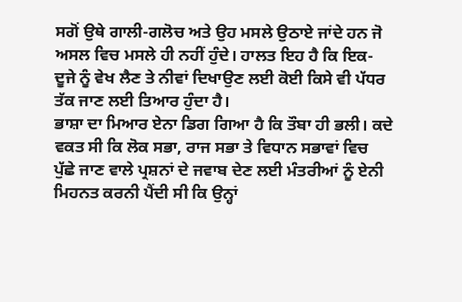ਸਗੋਂ ਉਥੇ ਗਾਲੀ-ਗਲੋਚ ਅਤੇ ਉਹ ਮਸਲੇ ਉਠਾਏ ਜਾਂਦੇ ਹਨ ਜੋ ਅਸਲ ਵਿਚ ਮਸਲੇ ਹੀ ਨਹੀਂ ਹੁੰਦੇ। ਹਾਲਤ ਇਹ ਹੈ ਕਿ ਇਕ-ਦੂਜੇ ਨੂੰ ਵੇਖ ਲੈਣ ਤੇ ਨੀਵਾਂ ਦਿਖਾਉਣ ਲਈ ਕੋਈ ਕਿਸੇ ਵੀ ਪੱਧਰ ਤੱਕ ਜਾਣ ਲਈ ਤਿਆਰ ਹੁੰਦਾ ਹੈ।
ਭਾਸ਼ਾ ਦਾ ਮਿਆਰ ਏਨਾ ਡਿਗ ਗਿਆ ਹੈ ਕਿ ਤੌਬਾ ਹੀ ਭਲੀ। ਕਦੇ ਵਕਤ ਸੀ ਕਿ ਲੋਕ ਸਭਾ, ਰਾਜ ਸਭਾ ਤੇ ਵਿਧਾਨ ਸਭਾਵਾਂ ਵਿਚ ਪੁੱਛੇ ਜਾਣ ਵਾਲੇ ਪ੍ਰਸ਼ਨਾਂ ਦੇ ਜਵਾਬ ਦੇਣ ਲਈ ਮੰਤਰੀਆਂ ਨੂੰ ਏਨੀ ਮਿਹਨਤ ਕਰਨੀ ਪੈਂਦੀ ਸੀ ਕਿ ਉਨ੍ਹਾਂ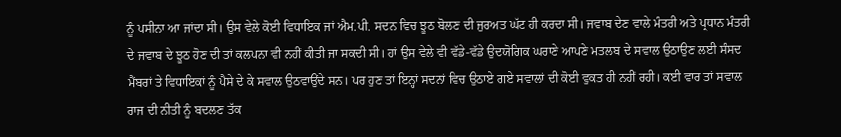ਨੂੰ ਪਸੀਨਾ ਆ ਜਾਂਦਾ ਸੀ। ਉਸ ਵੇਲੇ ਕੋਈ ਵਿਧਾਇਕ ਜਾਂ ਐਮ.ਪੀ. ਸਦਨ ਵਿਚ ਝੂਠ ਬੋਲਣ ਦੀ ਜੁਰਅਤ ਘੱਟ ਹੀ ਕਰਦਾ ਸੀ। ਜਵਾਬ ਦੇਣ ਵਾਲੇ ਮੰਤਰੀ ਅਤੇ ਪ੍ਰਧਾਨ ਮੰਤਰੀ ਦੇ ਜਵਾਬ ਦੇ ਝੂਠ ਹੋਣ ਦੀ ਤਾਂ ਕਲਪਨਾ ਵੀ ਨਹੀਂ ਕੀਤੀ ਜਾ ਸਕਦੀ ਸੀ। ਹਾਂ ਉਸ ਵੇਲੇ ਵੀ ਵੱਡੇ-ਵੱਡੇ ਉਦਯੋਗਿਕ ਘਰਾਣੇ ਆਪਣੇ ਮਤਲਬ ਦੇ ਸਵਾਲ ਉਠਾਉਣ ਲਈ ਸੰਸਦ ਮੈਂਬਰਾਂ ਤੇ ਵਿਧਾਇਕਾਂ ਨੂੰ ਪੈਸੇ ਦੇ ਕੇ ਸਵਾਲ ਉਠਵਾਉਂਦੇ ਸਨ। ਪਰ ਹੁਣ ਤਾਂ ਇਨ੍ਹਾਂ ਸਦਨਾਂ ਵਿਚ ਉਠਾਏ ਗਏ ਸਵਾਲਾਂ ਦੀ ਕੋਈ ਵੁਕਤ ਹੀ ਨਹੀਂ ਰਹੀ। ਕਈ ਵਾਰ ਤਾਂ ਸਵਾਲ ਰਾਜ ਦੀ ਨੀਤੀ ਨੂੰ ਬਦਲਣ ਤੱਕ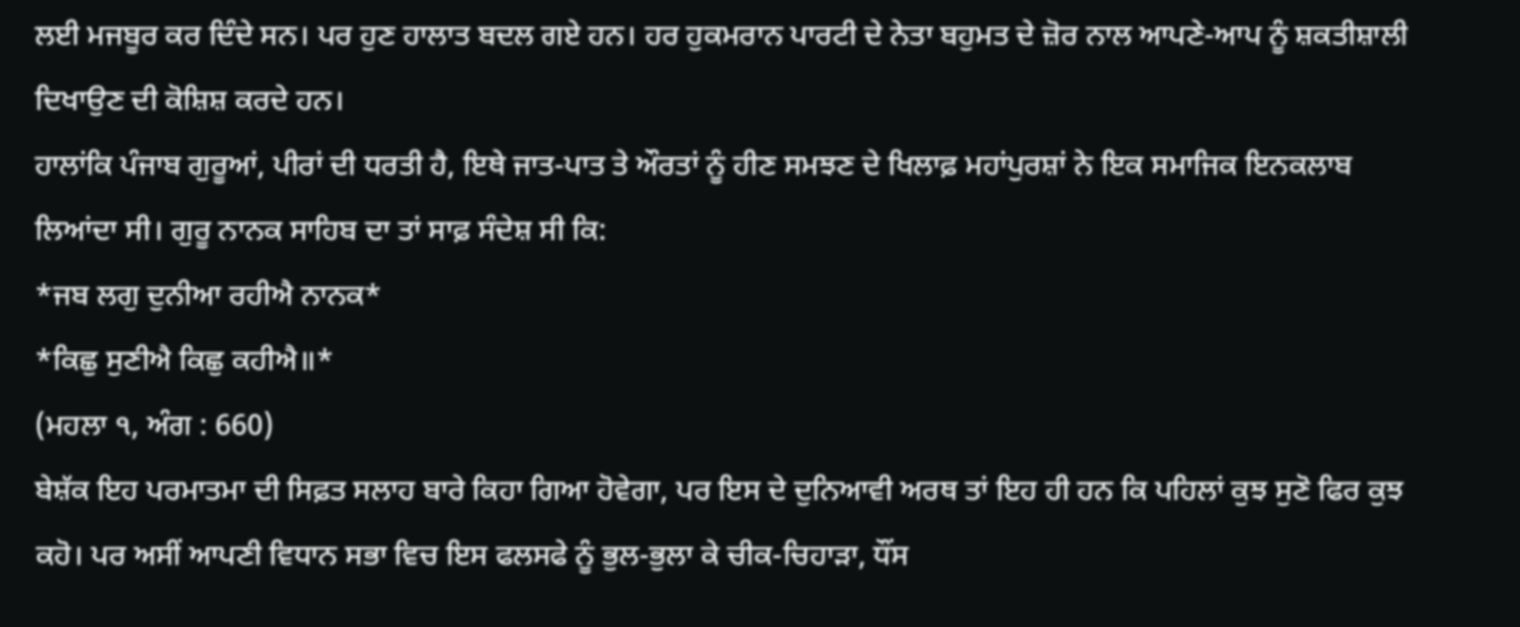ਲਈ ਮਜਬੂਰ ਕਰ ਦਿੰਦੇ ਸਨ। ਪਰ ਹੁਣ ਹਾਲਾਤ ਬਦਲ ਗਏ ਹਨ। ਹਰ ਹੁਕਮਰਾਨ ਪਾਰਟੀ ਦੇ ਨੇਤਾ ਬਹੁਮਤ ਦੇ ਜ਼ੋਰ ਨਾਲ ਆਪਣੇ-ਆਪ ਨੂੰ ਸ਼ਕਤੀਸ਼ਾਲੀ ਦਿਖਾਉਣ ਦੀ ਕੋਸ਼ਿਸ਼ ਕਰਦੇ ਹਨ।
ਹਾਲਾਂਕਿ ਪੰਜਾਬ ਗੁਰੂਆਂ, ਪੀਰਾਂ ਦੀ ਧਰਤੀ ਹੈ, ਇਥੇ ਜਾਤ-ਪਾਤ ਤੇ ਔਰਤਾਂ ਨੂੰ ਹੀਣ ਸਮਝਣ ਦੇ ਖਿਲਾਫ਼ ਮਹਾਂਪੁਰਸ਼ਾਂ ਨੇ ਇਕ ਸਮਾਜਿਕ ਇਨਕਲਾਬ ਲਿਆਂਦਾ ਸੀ। ਗੁਰੂ ਨਾਨਕ ਸਾਹਿਬ ਦਾ ਤਾਂ ਸਾਫ਼ ਸੰਦੇਸ਼ ਸੀ ਕਿ:
*ਜਬ ਲਗੁ ਦੁਨੀਆ ਰਹੀਐ ਨਾਨਕ*
*ਕਿਛੁ ਸੁਣੀਐ ਕਿਛੁ ਕਹੀਐ॥*
(ਮਹਲਾ ੧, ਅੰਗ : 660)
ਬੇਸ਼ੱਕ ਇਹ ਪਰਮਾਤਮਾ ਦੀ ਸਿਫ਼ਤ ਸਲਾਹ ਬਾਰੇ ਕਿਹਾ ਗਿਆ ਹੋਵੇਗਾ, ਪਰ ਇਸ ਦੇ ਦੁਨਿਆਵੀ ਅਰਥ ਤਾਂ ਇਹ ਹੀ ਹਨ ਕਿ ਪਹਿਲਾਂ ਕੁਝ ਸੁਣੋ ਫਿਰ ਕੁਝ ਕਹੋ। ਪਰ ਅਸੀਂ ਆਪਣੀ ਵਿਧਾਨ ਸਭਾ ਵਿਚ ਇਸ ਫਲਸਫੇ ਨੂੰ ਭੁਲ-ਭੁਲਾ ਕੇ ਚੀਕ-ਚਿਹਾੜਾ, ਧੌਂਸ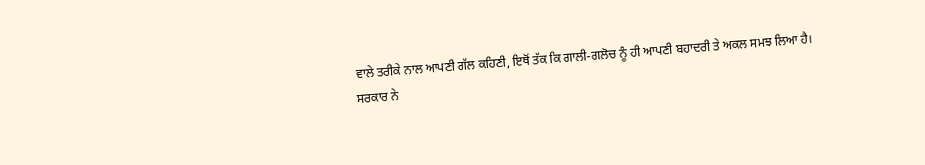ਵਾਲੇ ਤਰੀਕੇ ਨਾਲ ਆਪਣੀ ਗੱਲ ਕਹਿਣੀ, ਇਥੋਂ ਤੱਕ ਕਿ ਗਾਲੀ-ਗਲੋਚ ਨੂੰ ਹੀ ਆਪਣੀ ਬਹਾਦਰੀ ਤੇ ਅਕਲ ਸਮਝ ਲਿਆ ਹੈ।
ਸਰਕਾਰ ਨੇ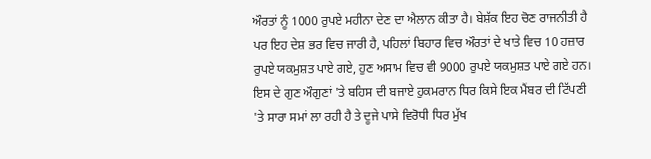ਔਰਤਾਂ ਨੂੰ 1000 ਰੁਪਏ ਮਹੀਨਾ ਦੇਣ ਦਾ ਐਲਾਨ ਕੀਤਾ ਹੈ। ਬੇਸ਼ੱਕ ਇਹ ਚੋਣ ਰਾਜਨੀਤੀ ਹੈ ਪਰ ਇਹ ਦੇਸ਼ ਭਰ ਵਿਚ ਜਾਰੀ ਹੈ, ਪਹਿਲਾਂ ਬਿਹਾਰ ਵਿਚ ਔਰਤਾਂ ਦੇ ਖਾਤੇ ਵਿਚ 10 ਹਜ਼ਾਰ ਰੁਪਏ ਯਕਮੁਸ਼ਤ ਪਾਏ ਗਏ, ਹੁਣ ਅਸਾਮ ਵਿਚ ਵੀ 9000 ਰੁਪਏ ਯਕਮੁਸ਼ਤ ਪਾਏ ਗਏ ਹਨ। ਇਸ ਦੇ ਗੁਣ ਔਗੁਣਾਂ 'ਤੇ ਬਹਿਸ ਦੀ ਬਜਾਏ ਹੁਕਮਰਾਨ ਧਿਰ ਕਿਸੇ ਇਕ ਮੈਂਬਰ ਦੀ ਟਿੱਪਣੀ 'ਤੇ ਸਾਰਾ ਸਮਾਂ ਲਾ ਰਹੀ ਹੈ ਤੇ ਦੂਜੇ ਪਾਸੇ ਵਿਰੋਧੀ ਧਿਰ ਮੁੱਖ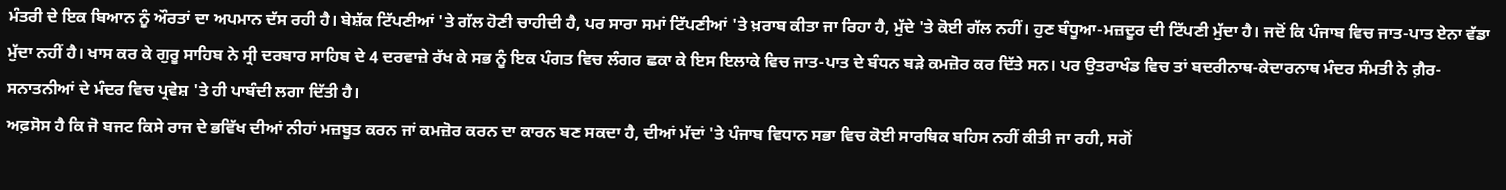ਮੰਤਰੀ ਦੇ ਇਕ ਬਿਆਨ ਨੂੰ ਔਰਤਾਂ ਦਾ ਅਪਮਾਨ ਦੱਸ ਰਹੀ ਹੈ। ਬੇਸ਼ੱਕ ਟਿੱਪਣੀਆਂ 'ਤੇ ਗੱਲ ਹੋਣੀ ਚਾਹੀਦੀ ਹੈ, ਪਰ ਸਾਰਾ ਸਮਾਂ ਟਿੱਪਣੀਆਂ 'ਤੇ ਖ਼ਰਾਬ ਕੀਤਾ ਜਾ ਰਿਹਾ ਹੈ, ਮੁੱਦੇ 'ਤੇ ਕੋਈ ਗੱਲ ਨਹੀਂ। ਹੁਣ ਬੰਧੂਆ-ਮਜ਼ਦੂਰ ਦੀ ਟਿੱਪਣੀ ਮੁੱਦਾ ਹੈ। ਜਦੋਂ ਕਿ ਪੰਜਾਬ ਵਿਚ ਜਾਤ-ਪਾਤ ਏਨਾ ਵੱਡਾ ਮੁੱਦਾ ਨਹੀਂ ਹੈ। ਖਾਸ ਕਰ ਕੇ ਗੁਰੂ ਸਾਹਿਬ ਨੇ ਸ੍ਰੀ ਦਰਬਾਰ ਸਾਹਿਬ ਦੇ 4 ਦਰਵਾਜ਼ੇ ਰੱਖ ਕੇ ਸਭ ਨੂੰ ਇਕ ਪੰਗਤ ਵਿਚ ਲੰਗਰ ਛਕਾ ਕੇ ਇਸ ਇਲਾਕੇ ਵਿਚ ਜਾਤ-ਪਾਤ ਦੇ ਬੰਧਨ ਬੜੇ ਕਮਜ਼ੋਰ ਕਰ ਦਿੱਤੇ ਸਨ। ਪਰ ਉਤਰਾਖੰਡ ਵਿਚ ਤਾਂ ਬਦਰੀਨਾਥ-ਕੇਦਾਰਨਾਥ ਮੰਦਰ ਸੰਮਤੀ ਨੇ ਗ਼ੈਰ-ਸਨਾਤਨੀਆਂ ਦੇ ਮੰਦਰ ਵਿਚ ਪ੍ਰਵੇਸ਼ 'ਤੇ ਹੀ ਪਾਬੰਦੀ ਲਗਾ ਦਿੱਤੀ ਹੈ।
ਅਫ਼ਸੋਸ ਹੈ ਕਿ ਜੋ ਬਜਟ ਕਿਸੇ ਰਾਜ ਦੇ ਭਵਿੱਖ ਦੀਆਂ ਨੀਹਾਂ ਮਜ਼ਬੂਤ ਕਰਨ ਜਾਂ ਕਮਜ਼ੋਰ ਕਰਨ ਦਾ ਕਾਰਨ ਬਣ ਸਕਦਾ ਹੈ, ਦੀਆਂ ਮੱਦਾਂ 'ਤੇ ਪੰਜਾਬ ਵਿਧਾਨ ਸਭਾ ਵਿਚ ਕੋਈ ਸਾਰਥਿਕ ਬਹਿਸ ਨਹੀਂ ਕੀਤੀ ਜਾ ਰਹੀ, ਸਗੋਂ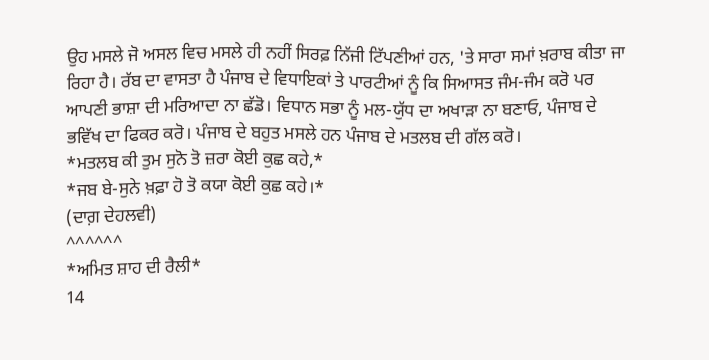ਉਹ ਮਸਲੇ ਜੋ ਅਸਲ ਵਿਚ ਮਸਲੇ ਹੀ ਨਹੀਂ ਸਿਰਫ਼ ਨਿੱਜੀ ਟਿੱਪਣੀਆਂ ਹਨ, 'ਤੇ ਸਾਰਾ ਸਮਾਂ ਖ਼ਰਾਬ ਕੀਤਾ ਜਾ ਰਿਹਾ ਹੈ। ਰੱਬ ਦਾ ਵਾਸਤਾ ਹੈ ਪੰਜਾਬ ਦੇ ਵਿਧਾਇਕਾਂ ਤੇ ਪਾਰਟੀਆਂ ਨੂੰ ਕਿ ਸਿਆਸਤ ਜੰਮ-ਜੰਮ ਕਰੋ ਪਰ ਆਪਣੀ ਭਾਸ਼ਾ ਦੀ ਮਰਿਆਦਾ ਨਾ ਛੱਡੋ। ਵਿਧਾਨ ਸਭਾ ਨੂੰ ਮਲ-ਯੁੱਧ ਦਾ ਅਖਾੜਾ ਨਾ ਬਣਾਓ, ਪੰਜਾਬ ਦੇ ਭਵਿੱਖ ਦਾ ਫਿਕਰ ਕਰੋ। ਪੰਜਾਬ ਦੇ ਬਹੁਤ ਮਸਲੇ ਹਨ ਪੰਜਾਬ ਦੇ ਮਤਲਬ ਦੀ ਗੱਲ ਕਰੋ।
*ਮਤਲਬ ਕੀ ਤੁਮ ਸੁਨੋ ਤੋ ਜ਼ਰਾ ਕੋਈ ਕੁਛ ਕਹੇ,*
*ਜਬ ਬੇ-ਸੁਨੇ ਖ਼ਫ਼ਾ ਹੋ ਤੋ ਕਯਾ ਕੋਈ ਕੁਛ ਕਹੇ।*
(ਦਾਗ਼ ਦੇਹਲਵੀ)
^^^^^^
*ਅਮਿਤ ਸ਼ਾਹ ਦੀ ਰੈਲੀ*
14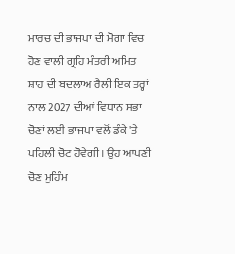ਮਾਰਚ ਦੀ ਭਾਜਪਾ ਦੀ ਮੋਗਾ ਵਿਚ ਹੋਣ ਵਾਲੀ ਗ੍ਰਹਿ ਮੰਤਰੀ ਅਮਿਤ ਸ਼ਾਹ ਦੀ ਬਦਲਾਅ ਰੈਲੀ ਇਕ ਤਰ੍ਹਾਂ ਨਾਲ 2027 ਦੀਆਂ ਵਿਧਾਨ ਸਭਾ ਚੋਣਾਂ ਲਈ ਭਾਜਪਾ ਵਲੋਂ ਡੰਕੇ 'ਤੇ ਪਹਿਲੀ ਚੋਟ ਹੋਵੇਗੀ। ਉਹ ਆਪਣੀ ਚੋਣ ਮੁਹਿੰਮ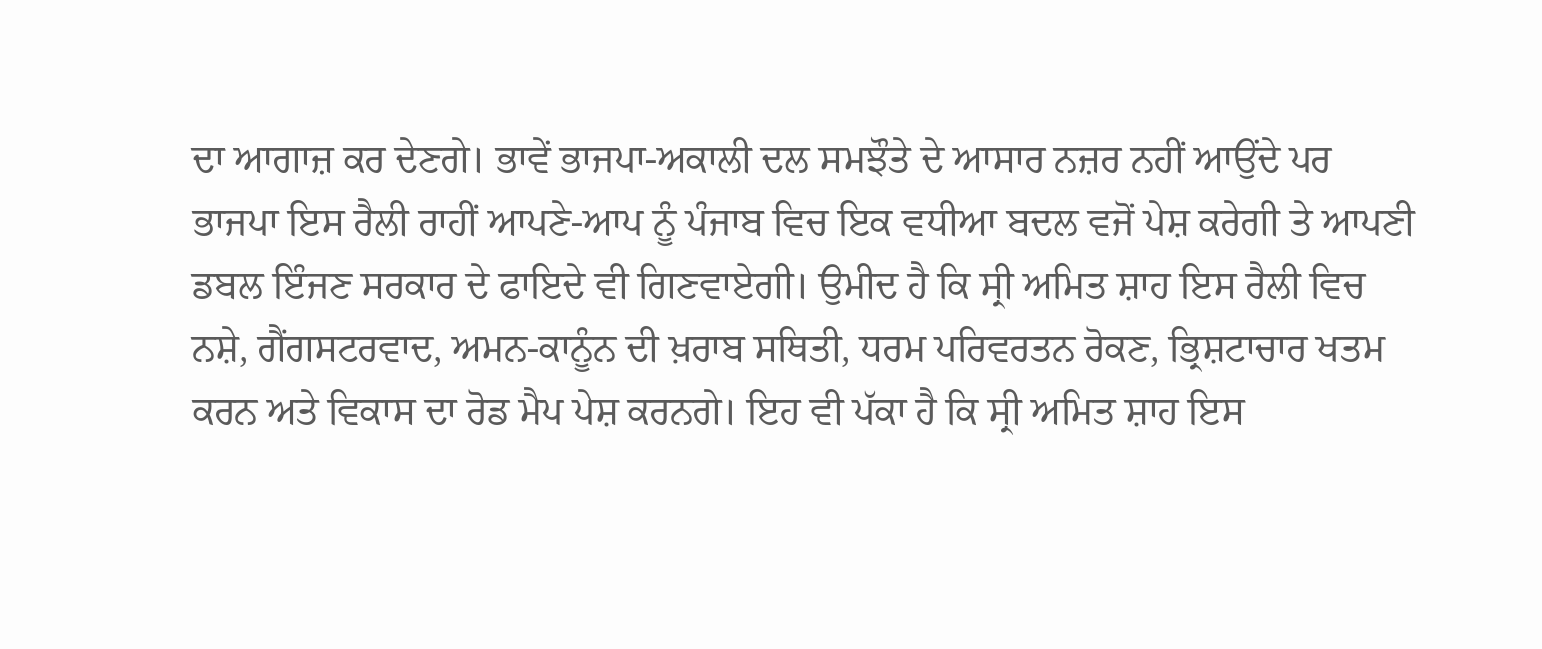ਦਾ ਆਗਾਜ਼ ਕਰ ਦੇਣਗੇ। ਭਾਵੇਂ ਭਾਜਪਾ-ਅਕਾਲੀ ਦਲ ਸਮਝੌਤੇ ਦੇ ਆਸਾਰ ਨਜ਼ਰ ਨਹੀਂ ਆਉਂਦੇ ਪਰ ਭਾਜਪਾ ਇਸ ਰੈਲੀ ਰਾਹੀਂ ਆਪਣੇ-ਆਪ ਨੂੰ ਪੰਜਾਬ ਵਿਚ ਇਕ ਵਧੀਆ ਬਦਲ ਵਜੋਂ ਪੇਸ਼ ਕਰੇਗੀ ਤੇ ਆਪਣੀ ਡਬਲ ਇੰਜਣ ਸਰਕਾਰ ਦੇ ਫਾਇਦੇ ਵੀ ਗਿਣਵਾਏਗੀ। ਉਮੀਦ ਹੈ ਕਿ ਸ੍ਰੀ ਅਮਿਤ ਸ਼ਾਹ ਇਸ ਰੈਲੀ ਵਿਚ ਨਸ਼ੇ, ਗੈਂਗਸਟਰਵਾਦ, ਅਮਨ-ਕਾਨੂੰਨ ਦੀ ਖ਼ਰਾਬ ਸਥਿਤੀ, ਧਰਮ ਪਰਿਵਰਤਨ ਰੋਕਣ, ਭ੍ਰਿਸ਼ਟਾਚਾਰ ਖਤਮ ਕਰਨ ਅਤੇ ਵਿਕਾਸ ਦਾ ਰੋਡ ਮੈਪ ਪੇਸ਼ ਕਰਨਗੇ। ਇਹ ਵੀ ਪੱਕਾ ਹੈ ਕਿ ਸ੍ਰੀ ਅਮਿਤ ਸ਼ਾਹ ਇਸ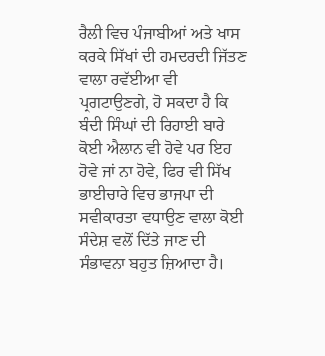ਰੈਲੀ ਵਿਚ ਪੰਜਾਬੀਆਂ ਅਤੇ ਖਾਸ ਕਰਕੇ ਸਿੱਖਾਂ ਦੀ ਹਮਦਰਦੀ ਜਿੱਤਣ ਵਾਲਾ ਰਵੱਈਆ ਵੀ ਪ੍ਰਗਟਾਉਣਗੇ, ਹੋ ਸਕਦਾ ਹੈ ਕਿ ਬੰਦੀ ਸਿੰਘਾਂ ਦੀ ਰਿਹਾਈ ਬਾਰੇ ਕੋਈ ਐਲਾਨ ਵੀ ਹੋਵੇ ਪਰ ਇਹ ਹੋਵੇ ਜਾਂ ਨਾ ਹੋਵੇ, ਫਿਰ ਵੀ ਸਿੱਖ ਭਾਈਚਾਰੇ ਵਿਚ ਭਾਜਪਾ ਦੀ ਸਵੀਕਾਰਤਾ ਵਧਾਉਣ ਵਾਲਾ ਕੋਈ ਸੰਦੇਸ਼ ਵਲੋਂ ਦਿੱਤੇ ਜਾਣ ਦੀ ਸੰਭਾਵਨਾ ਬਹੁਤ ਜ਼ਿਆਦਾ ਹੈ।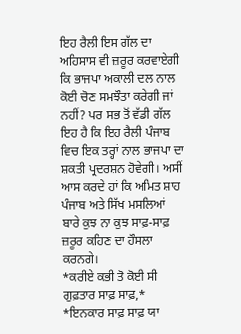ਇਹ ਰੈਲੀ ਇਸ ਗੱਲ ਦਾ ਅਹਿਸਾਸ ਵੀ ਜ਼ਰੂਰ ਕਰਵਾਏਗੀ ਕਿ ਭਾਜਪਾ ਅਕਾਲੀ ਦਲ ਨਾਲ ਕੋਈ ਚੋਣ ਸਮਝੌਤਾ ਕਰੇਗੀ ਜਾਂ ਨਹੀਂ? ਪਰ ਸਭ ਤੋਂ ਵੱਡੀ ਗੱਲ ਇਹ ਹੈ ਕਿ ਇਹ ਰੈਲੀ ਪੰਜਾਬ ਵਿਚ ਇਕ ਤਰ੍ਹਾਂ ਨਾਲ ਭਾਜਪਾ ਦਾ ਸ਼ਕਤੀ ਪ੍ਰਦਰਸ਼ਨ ਹੋਵੇਗੀ। ਅਸੀਂ ਆਸ ਕਰਦੇ ਹਾਂ ਕਿ ਅਮਿਤ ਸ਼ਾਹ ਪੰਜਾਬ ਅਤੇ ਸਿੱਖ ਮਸਲਿਆਂ ਬਾਰੇ ਕੁਝ ਨਾ ਕੁਝ ਸਾਫ਼-ਸਾਫ਼ ਜ਼ਰੂਰ ਕਹਿਣ ਦਾ ਹੌਸਲਾ ਕਰਨਗੇ।
*ਕਰੀਏ ਕਭੀ ਤੋ ਕੋਈ ਸੀ ਗੁਫ਼ਤਾਰ ਸਾਫ਼ ਸਾਫ਼,*
*ਇਨਕਾਰ ਸਾਫ਼ ਸਾਫ਼ ਯਾ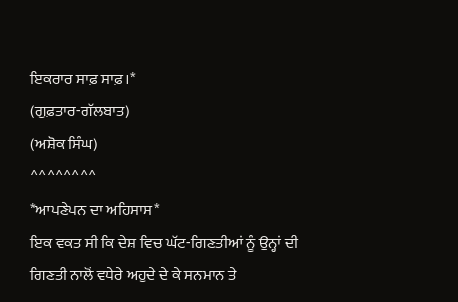ਇਕਰਾਰ ਸਾਫ਼ ਸਾਫ਼।*
(ਗੁਫ਼ਤਾਰ-ਗੱਲਬਾਤ)
(ਅਸ਼ੋਕ ਸਿੰਘ)
^^^^^^^^
*ਆਪਣੇਪਨ ਦਾ ਅਹਿਸਾਸ*
ਇਕ ਵਕਤ ਸੀ ਕਿ ਦੇਸ਼ ਵਿਚ ਘੱਟ-ਗਿਣਤੀਆਂ ਨੂੰ ਉਨ੍ਹਾਂ ਦੀ ਗਿਣਤੀ ਨਾਲੋਂ ਵਧੇਰੇ ਅਹੁਦੇ ਦੇ ਕੇ ਸਨਮਾਨ ਤੇ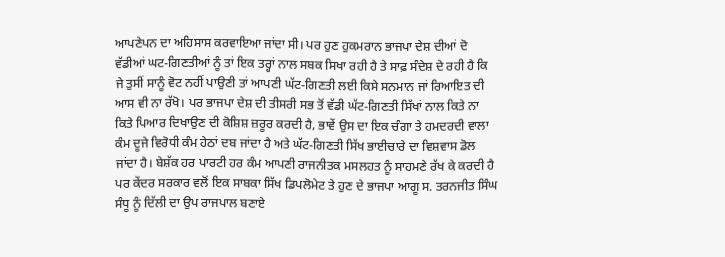ਆਪਣੇਪਨ ਦਾ ਅਹਿਸਾਸ ਕਰਵਾਇਆ ਜਾਂਦਾ ਸੀ। ਪਰ ਹੁਣ ਹੁਕਮਰਾਨ ਭਾਜਪਾ ਦੇਸ਼ ਦੀਆਂ ਦੋ ਵੱਡੀਆਂ ਘਟ-ਗਿਣਤੀਆਂ ਨੂੰ ਤਾਂ ਇਕ ਤਰ੍ਹਾਂ ਨਾਲ ਸਬਕ ਸਿਖਾ ਰਹੀ ਹੈ ਤੇ ਸਾਫ਼ ਸੰਦੇਸ਼ ਦੇ ਰਹੀ ਹੈ ਕਿ ਜੇ ਤੁਸੀਂ ਸਾਨੂੰ ਵੋਟ ਨਹੀਂ ਪਾਉਣੀ ਤਾਂ ਆਪਣੀ ਘੱਟ-ਗਿਣਤੀ ਲਈ ਕਿਸੇ ਸਨਮਾਨ ਜਾਂ ਰਿਆਇਤ ਦੀ ਆਸ ਵੀ ਨਾ ਰੱਖੋ। ਪਰ ਭਾਜਪਾ ਦੇਸ਼ ਦੀ ਤੀਸਰੀ ਸਭ ਤੋਂ ਵੱਡੀ ਘੱਟ-ਗਿਣਤੀ ਸਿੱਖਾਂ ਨਾਲ ਕਿਤੇ ਨਾ ਕਿਤੇ ਪਿਆਰ ਦਿਖਾਉਣ ਦੀ ਕੋਸ਼ਿਸ਼ ਜ਼ਰੂਰ ਕਰਦੀ ਹੈ, ਭਾਵੇਂ ਉਸ ਦਾ ਇਕ ਚੰਗਾ ਤੇ ਹਮਦਰਦੀ ਵਾਲਾ ਕੰਮ ਦੂਜੇ ਵਿਰੋਧੀ ਕੰਮ ਹੇਠਾਂ ਦਬ ਜਾਂਦਾ ਹੈ ਅਤੇ ਘੱਟ-ਗਿਣਤੀ ਸਿੱਖ ਭਾਈਚਾਰੇ ਦਾ ਵਿਸ਼ਵਾਸ ਡੋਲ ਜਾਂਦਾ ਹੈ। ਬੇਸ਼ੱਕ ਹਰ ਪਾਰਟੀ ਹਰ ਕੰਮ ਆਪਣੀ ਰਾਜਨੀਤਕ ਮਸਲਹਤ ਨੂੰ ਸਾਹਮਣੇ ਰੱਖ ਕੇ ਕਰਦੀ ਹੈ ਪਰ ਕੇਂਦਰ ਸਰਕਾਰ ਵਲੋਂ ਇਕ ਸਾਬਕਾ ਸਿੱਖ ਡਿਪਲੋਮੇਟ ਤੇ ਹੁਣ ਦੇ ਭਾਜਪਾ ਆਗੂ ਸ. ਤਰਨਜੀਤ ਸਿੰਘ ਸੰਧੂ ਨੂੰ ਦਿੱਲੀ ਦਾ ਉਪ ਰਾਜਪਾਲ ਬਣਾਏ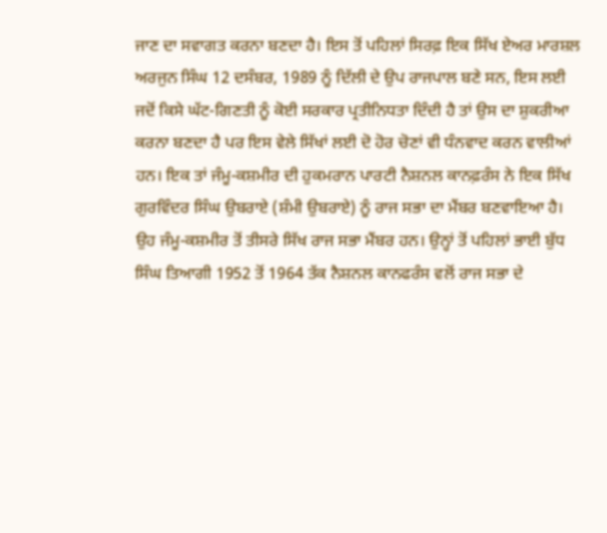ਜਾਣ ਦਾ ਸਵਾਗਤ ਕਰਨਾ ਬਣਦਾ ਹੈ। ਇਸ ਤੋਂ ਪਹਿਲਾਂ ਸਿਰਫ਼ ਇਕ ਸਿੱਖ ਏਅਰ ਮਾਰਸ਼ਲ ਅਰਜੁਨ ਸਿੰਘ 12 ਦਸੰਬਰ, 1989 ਨੂੰ ਦਿੱਲੀ ਦੇ ਉਪ ਰਾਜਪਾਲ ਬਣੇ ਸਨ, ਇਸ ਲਈ ਜਦੋਂ ਕਿਸੇ ਘੱਟ-ਗਿਣਤੀ ਨੂੰ ਕੋਈ ਸਰਕਾਰ ਪ੍ਰਤੀਨਿਧਤਾ ਦਿੰਦੀ ਹੈ ਤਾਂ ਉਸ ਦਾ ਸ਼ੁਕਰੀਆ ਕਰਨਾ ਬਣਦਾ ਹੈ ਪਰ ਇਸ ਵੇਲੇ ਸਿੱਖਾਂ ਲਈ ਦੋ ਹੋਰ ਚੋਣਾਂ ਵੀ ਧੰਨਵਾਦ ਕਰਨ ਵਾਲੀਆਂ ਹਨ। ਇਕ ਤਾਂ ਜੰਮੂ-ਕਸ਼ਮੀਰ ਦੀ ਹੁਕਮਰਾਨ ਪਾਰਟੀ ਨੈਸ਼ਨਲ ਕਾਨਫ਼ਰੰਸ ਨੇ ਇਕ ਸਿੱਖ ਗੁਰਵਿੰਦਰ ਸਿੰਘ ਉਬਰਾਏ (ਸ਼ੰਮੀ ਉਬਰਾਏ) ਨੂੰ ਰਾਜ ਸਭਾ ਦਾ ਮੈਂਬਰ ਬਣਵਾਇਆ ਹੈ। ਉਹ ਜੰਮੂ-ਕਸ਼ਮੀਰ ਤੋਂ ਤੀਸਰੇ ਸਿੱਖ ਰਾਜ ਸਭਾ ਮੈਂਬਰ ਹਨ। ਉਨ੍ਹਾਂ ਤੋਂ ਪਹਿਲਾਂ ਭਾਈ ਬੁੱਧ ਸਿੰਘ ਤਿਆਗੀ 1952 ਤੋਂ 1964 ਤੱਕ ਨੈਸ਼ਨਲ ਕਾਨਫਰੰਸ ਵਲੋਂ ਰਾਜ ਸਭਾ ਦੇ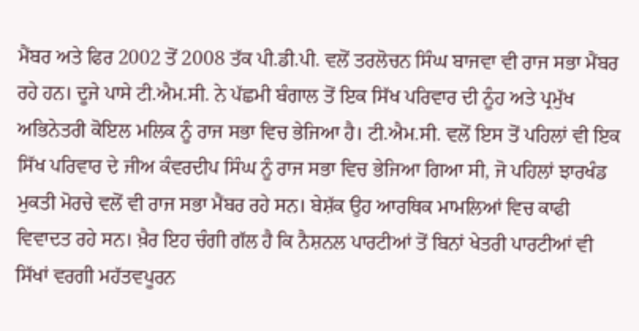ਮੈਂਬਰ ਅਤੇ ਫਿਰ 2002 ਤੋਂ 2008 ਤੱਕ ਪੀ.ਡੀ.ਪੀ. ਵਲੋਂ ਤਰਲੋਚਨ ਸਿੰਘ ਬਾਜਵਾ ਵੀ ਰਾਜ ਸਭਾ ਮੈਂਬਰ ਰਹੇ ਹਨ। ਦੂਜੇ ਪਾਸੇ ਟੀ.ਐਮ.ਸੀ. ਨੇ ਪੱਛਮੀ ਬੰਗਾਲ ਤੋਂ ਇਕ ਸਿੱਖ ਪਰਿਵਾਰ ਦੀ ਨੂੰਹ ਅਤੇ ਪ੍ਰਮੁੱਖ ਅਭਿਨੇਤਰੀ ਕੋਇਲ ਮਲਿਕ ਨੂੰ ਰਾਜ ਸਭਾ ਵਿਚ ਭੇਜਿਆ ਹੈ। ਟੀ.ਐਮ.ਸੀ. ਵਲੋਂ ਇਸ ਤੋਂ ਪਹਿਲਾਂ ਵੀ ਇਕ ਸਿੱਖ ਪਰਿਵਾਰ ਦੇ ਜੀਅ ਕੰਵਰਦੀਪ ਸਿੰਘ ਨੂੰ ਰਾਜ ਸਭਾ ਵਿਚ ਭੇਜਿਆ ਗਿਆ ਸੀ, ਜੋ ਪਹਿਲਾਂ ਝਾਰਖੰਡ ਮੁਕਤੀ ਮੋਰਚੇ ਵਲੋਂ ਵੀ ਰਾਜ ਸਭਾ ਮੈਂਬਰ ਰਹੇ ਸਨ। ਬੇਸ਼ੱਕ ਉਹ ਆਰਥਿਕ ਮਾਮਲਿਆਂ ਵਿਚ ਕਾਫੀ ਵਿਵਾਦਤ ਰਹੇ ਸਨ। ਖ਼ੈਰ ਇਹ ਚੰਗੀ ਗੱਲ ਹੈ ਕਿ ਨੈਸ਼ਨਲ ਪਾਰਟੀਆਂ ਤੋਂ ਬਿਨਾਂ ਖੇਤਰੀ ਪਾਰਟੀਆਂ ਵੀ ਸਿੱਖਾਂ ਵਰਗੀ ਮਹੱਤਵਪੂਰਨ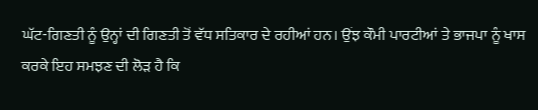ਘੱਟ-ਗਿਣਤੀ ਨੂੰ ਉਨ੍ਹਾਂ ਦੀ ਗਿਣਤੀ ਤੋਂ ਵੱਧ ਸਤਿਕਾਰ ਦੇ ਰਹੀਆਂ ਹਨ। ਉਂਝ ਕੌਮੀ ਪਾਰਟੀਆਂ ਤੇ ਭਾਜਪਾ ਨੂੰ ਖਾਸ ਕਰਕੇ ਇਹ ਸਮਝਣ ਦੀ ਲੋੜ ਹੈ ਕਿ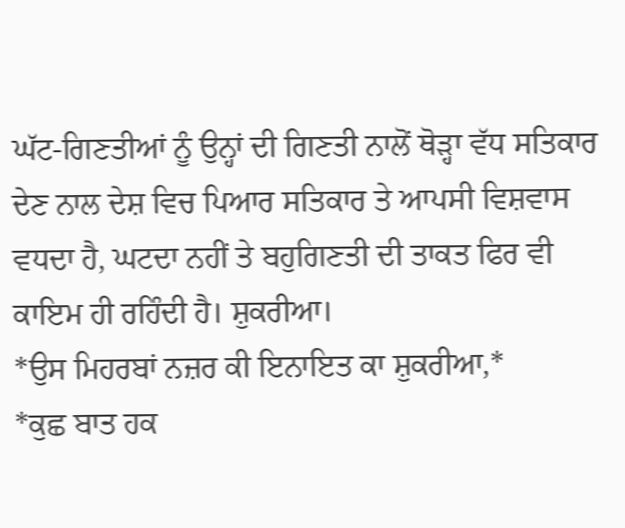ਘੱਟ-ਗਿਣਤੀਆਂ ਨੂੰ ਉਨ੍ਹਾਂ ਦੀ ਗਿਣਤੀ ਨਾਲੋਂ ਥੋੜ੍ਹਾ ਵੱਧ ਸਤਿਕਾਰ ਦੇਣ ਨਾਲ ਦੇਸ਼ ਵਿਚ ਪਿਆਰ ਸਤਿਕਾਰ ਤੇ ਆਪਸੀ ਵਿਸ਼ਵਾਸ ਵਧਦਾ ਹੈ, ਘਟਦਾ ਨਹੀਂ ਤੇ ਬਹੁਗਿਣਤੀ ਦੀ ਤਾਕਤ ਫਿਰ ਵੀ ਕਾਇਮ ਹੀ ਰਹਿੰਦੀ ਹੈ। ਸ਼ੁਕਰੀਆ।
*ਉਸ ਮਿਹਰਬਾਂ ਨਜ਼ਰ ਕੀ ਇਨਾਇਤ ਕਾ ਸ਼ੁਕਰੀਆ,*
*ਕੁਛ ਬਾਤ ਹਕ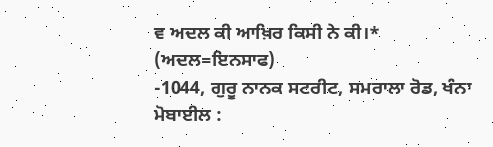ਵ ਅਦਲ ਕੀ ਆਖ਼ਿਰ ਕਿਸੀ ਨੇ ਕੀ।*
(ਅਦਲ=ਇਨਸਾਫ)
-1044, ਗੁਰੂ ਨਾਨਕ ਸਟਰੀਟ, ਸਮਰਾਲਾ ਰੋਡ, ਖੰਨਾ
ਮੋਬਾਈਲ :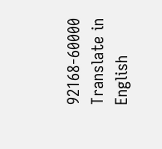92168-60000
Translate in English